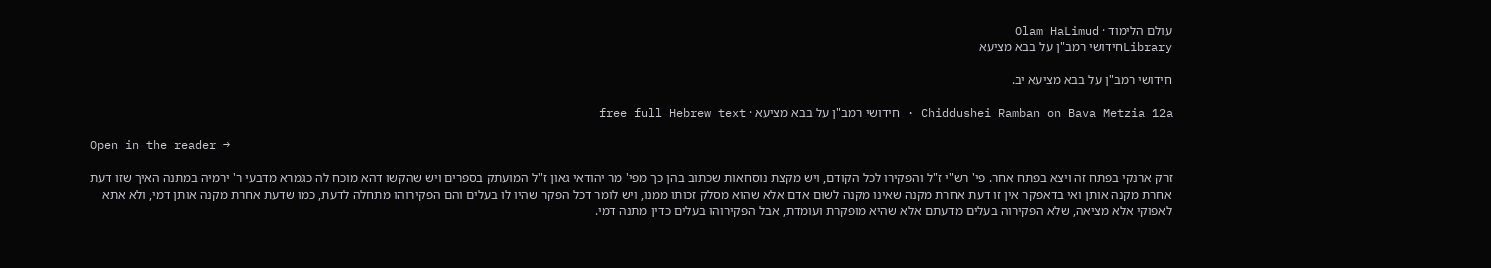עולם הלימוד · Olam HaLimud
Libraryחידושי רמב"ן על בבא מציעא

חידושי רמב"ן על בבא מציעא יב.

Chiddushei Ramban on Bava Metzia 12a · חידושי רמב"ן על בבא מציעא · free full Hebrew text

Open in the reader →

זרק ארנקי בפתח זה ויצא בפתח אחר. פי' רש"י ז"ל והפקירו לכל הקודם, ויש מקצת נוסחאות שכתוב בהן כך מפי' מר יהודאי גאון ז"ל המועתק בספרים ויש שהקשו דהא מוכח לה כגמרא מדבעי ר' ירמיה במתנה האיך שזו דעת אחרת מקנה אותן ואי בדאפקר אין זו דעת אחרת מקנה שאינו מקנה לשום אדם אלא שהוא מסלק זכותו ממנו, ויש לומר דכל הפקר שהיו לו בעלים והם הפקירוהו מתחלה לדעת, כמו שדעת אחרת מקנה אותן דמי, ולא אתא לאפוקי אלא מציאה, שלא הפקירוה בעלים מדעתם אלא שהיא מופקרת ועומדת, אבל הפקירוהו בעלים כדין מתנה דמי.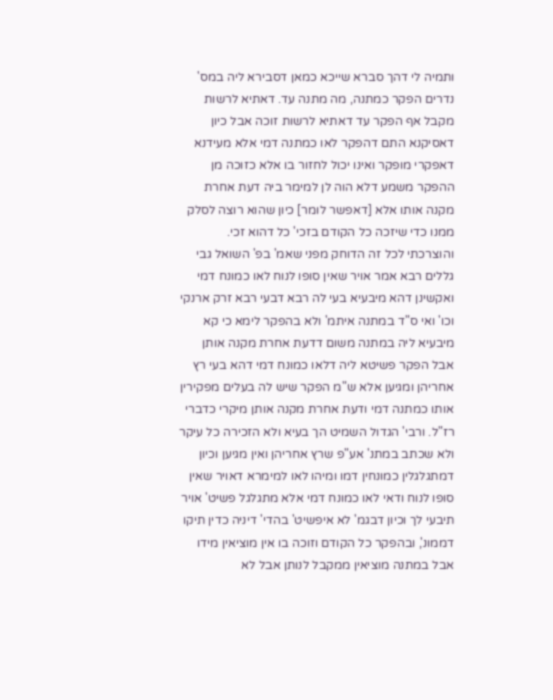ותמיה לי דהך סברא שייכא כמאן דסבירא ליה במס' נדרים הפקר כמתנה, מה מתנה עד. דאתיא לרשות מקבל אף הפקר עד דאתיא לרשות זוכה אבל כיון דאסיקנא התם דהפקר לאו כמתנה דמי אלא מעידנא דאפקרי מופקר ואינו יכול לחזור בו אלא כזוכה מן ההפקר משמע דלא הוה לן למימר ביה דעת אחרת מקנה אותו אלא [דאפשר לומר] כיון שהוא רוצה לסלק ממנו כדי שיזכה כל הקודם בזכי' כל דהוא זכי. והוצרכתי לכל זה הדוחק מפני שאמ' בפ' השואל גבי גללים רבא אמר אויר שאין סופו לנוח לאו כמונח דמי ואקשינן דהא מיבעיא בעי לה רבא דבעי רבא זרק ארנקי וכו' ואי ס"ד במתנה איתמ' ולא בהפקר לימא כי קא מיבעיא ליה במתנה משום דדעת אחרת מקנה אותן אבל הפקר פשיטא ליה דלאו כמונח דמי דהא בעי רץ אחריהן ומגיען אלא ש"מ הפקר שיש לה בעלים מפקירין אותו כמתנה דמי ודעת אחרת מקנה אותן מיקרי כדברי רז"ל. ורבי' הגדול השמיט הך בעיא ולא הזכירה כל עיקר ולא שכתב במתנ' אע"פ שרץ אחריהן ואין מגיען וכיון דמתגלגלין כמונחין דמו ומיהו לאו למימרא דאויר שאין סופו לנוח ודאי לאו כמונח דמי אלא מתגלגל פשיט' אויר תיבעי לך וכיון דבגמ' לא איפשיט' בהדי' דיניה כדין תיקו דממונ', ובהפקר כל הקודם וזוכה בו אין מוציאין מידו אבל במתנה מוציאין ממקבל לנותן אבל לא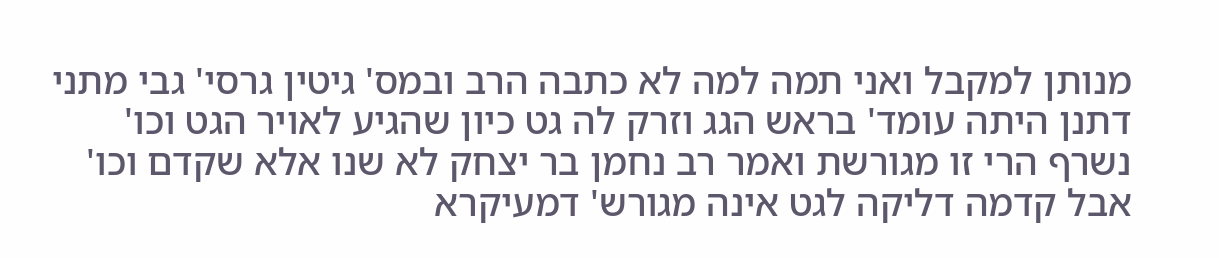מנותן למקבל ואני תמה למה לא כתבה הרב ובמס' גיטין גרסי' גבי מתני דתנן היתה עומד' בראש הגג וזרק לה גט כיון שהגיע לאויר הגט וכו' נשרף הרי זו מגורשת ואמר רב נחמן בר יצחק לא שנו אלא שקדם וכו' אבל קדמה דליקה לגט אינה מגורש' דמעיקרא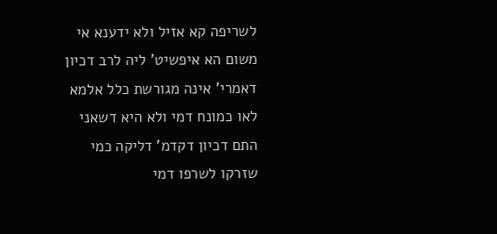לשריפה קא אזיל ולא ידענא אי משום הא איפשיט' ליה לרב דכיון דאמרי' אינה מגורשת כלל אלמא לאו כמונח דמי ולא היא דשאני התם דכיון דקדמ' דליקה כמי שזרקו לשרפו דמי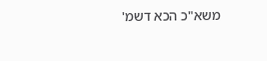משא"כ הכא דשמ'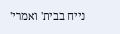נייח בבית' ואמרי'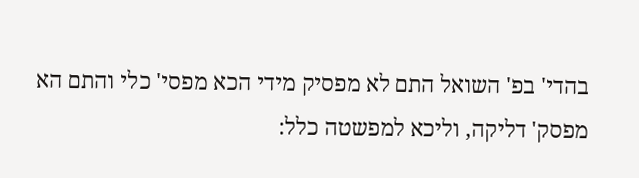בהדי' בפ' השואל התם לא מפסיק מידי הכא מפסי' כלי והתם הא מפסק' דליקה, וליכא למפשטה כלל: